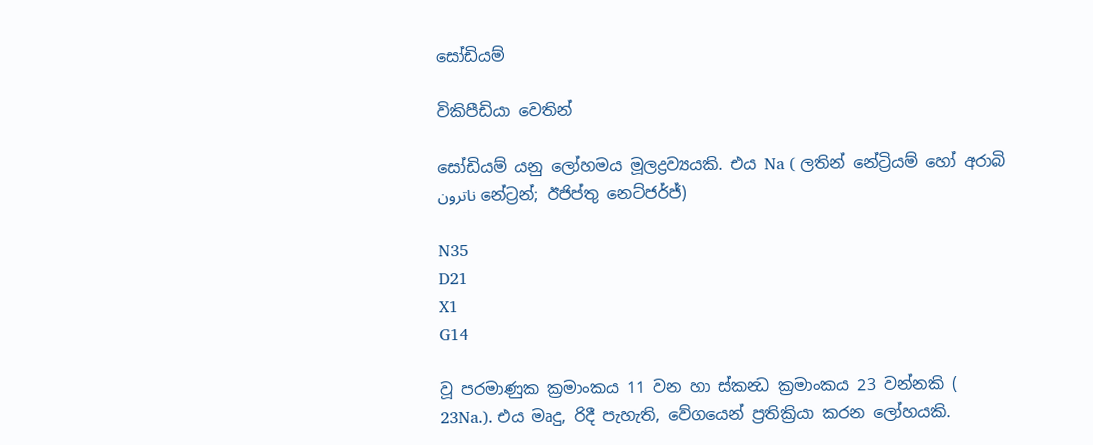සෝඩියම්

විකිපීඩියා වෙතින්

සෝඩියම් යනු ලෝහමය මූලද්‍රව්‍යයකි. එය Na ( ලතින් නේට්‍රියම් හෝ අරාබි ناترون නේට්‍රන්; ඊජිප්තු නෙට්ජර්ජ්)

N35
D21
X1
G14

වූ පරමාණුක ක්‍රමාංකය 11 වන හා ස්කන්‍ධ ක්‍රමාංකය 23 වන්නකි ( 23Na.). එය මෘදු, රිදී පැහැති, වේගයෙන් ප්‍රතික්‍රියා කරන ලෝහයකි.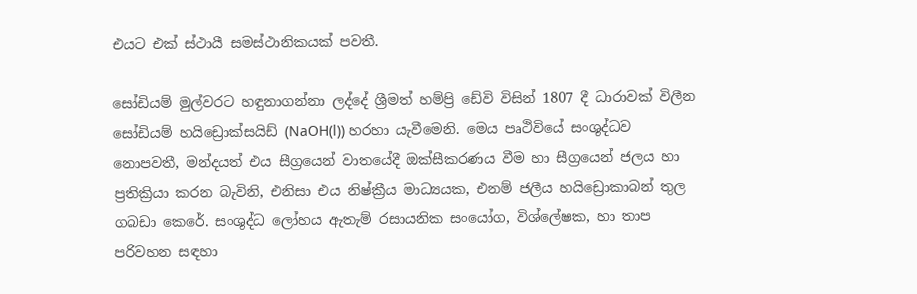එයට එක් ස්ථායී සමස්ථානිකයක් පවතී.

සෝඩියම් මුල්වරට හඳුනාගන්නා ලද්දේ ශ්‍රීමත් හම්ප්‍රි ඩේවි විසින් 1807 දී ධාරාවක් විලීන සෝඩියම් හයි‍ඩ්‍රොක්සයිඩ් (NaOH(l)) හරහා යැවීමෙනි. මෙය පෘථිවියේ සංශුද්ධව නොපවතී, මන්දයත් එය සීග්‍රයෙන් වාතයේදී ඔක්සීකරණය වීම හා සීග්‍රයෙන් ජලය හා ප්‍රතික්‍රියා කරන බැවිනි, එනිසා එය නිෂ්ක්‍රීය මාධ්‍යයක, එනම් ජලීය හයිඩ්‍රොකාබන් තුල ගබඩා කෙරේ. සංශුද්ධ ලෝහය ඇතැම් රසායනික සංයෝග, විශ්ලේෂක, හා තාප පරිවහන සඳහා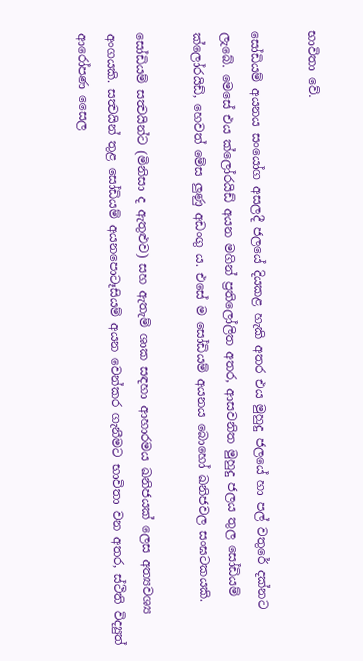භාවිතා වේ.

සෝඩියම් අයනය සංයෝග අසලදී ජලයේ දියකළ හැකි අතර එය මුහුදු ජලයේ හා පල් වතුරේ දක්නට ලැබේ. මෙසේ එය ක්ලෝරයිඩ් අයන මගින් ප්‍රතිලෝලිත අතර, ආසවනිත මුහුදු ජලය තුල සෝඩියම් ක්ලෝරයිඩ්, හෙවත් මේස ලුණු අඩංගු ය. එසේ ම සෝඩියම් අයනය බොහෝ ඛනිජවල සංඝටකයකි.

සෝඩියම් සත්‍වයින්ට (මිනිසා ද ඇතුළුව) සහ ඇතැම් ශාක සඳහා ආහාරමය ඛනිජයක් ලෙස අත්‍යවශ්‍ය අංගයකි. සත්‍වයින් තුළ සෝඩියම් අයනපොටෑසියම් අයන වෙන්කර ගැනීමට භාවිතා වන අතර, ස්ථිති විද්‍යුත් ආරෝපණ සෛල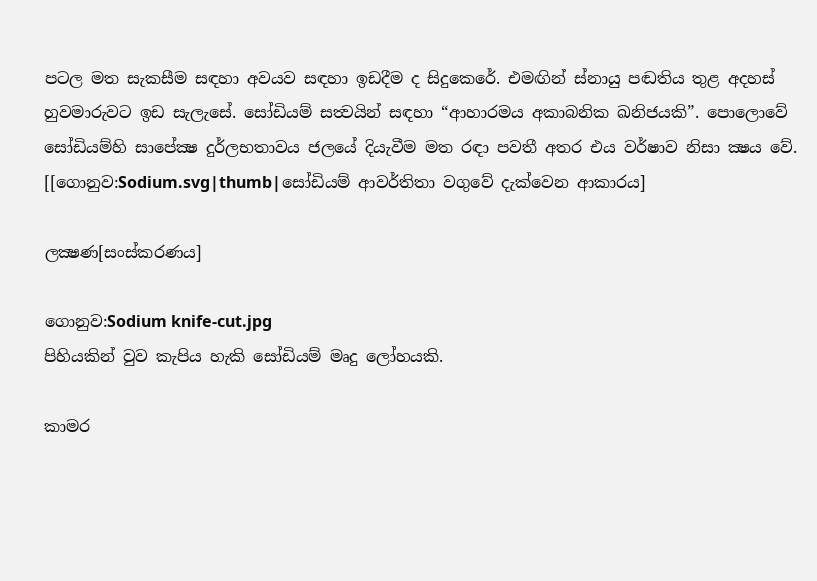පටල මත සැකසීම සඳහා අවයව සඳහා ඉඩ‍දීම ද සිදුකෙරේ. එමඟින් ස්නායු පඬතිය තුළ අදහස් හුවමාරුවට ඉඩ සැලැසේ. සෝඩියම් සත්‍වයින් සඳහා “ආහාරමය අකාබනික ඛනිජයකි”. පොලොවේ සෝඩියම්හි සාපේක්‍ෂ දුර්ලභතාවය ජලයේ දියැවීම මත රඳා පවතී අතර එය වර්ෂාව නිසා ක්‍ෂය වේ. [[ගොනුව:Sodium.svg|thumb|සෝඩියම් ආවර්තිතා වගුවේ දැක්වෙන ආකාරය]

ලක්‍ෂණ[සංස්කරණය]

ගොනුව:Sodium knife-cut.jpg
පිහියකින් වුව කැපිය හැකි සෝඩියම් මෘදු ලෝහයකි.

කාමර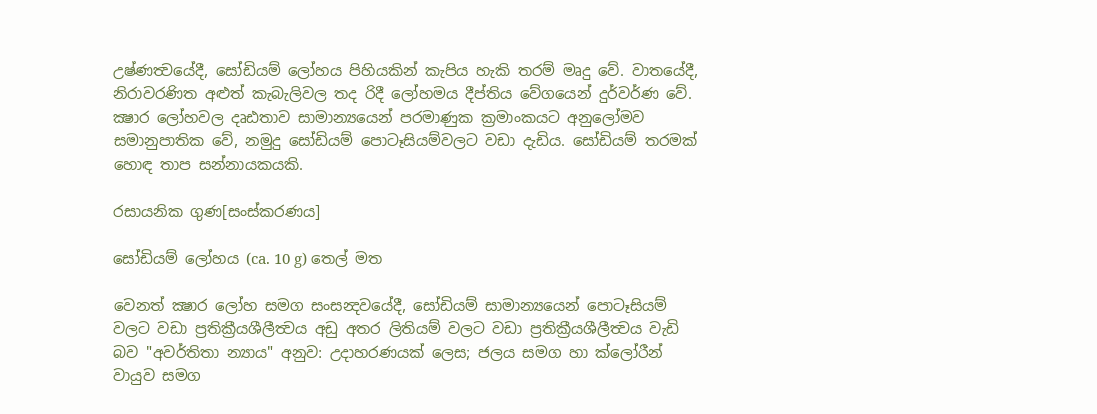උෂ්ණත්‍වයේදී, සෝඩියම් ලෝහය පිහියකින් කැපිය හැකි තරම් මෘදු වේ. වාතයේදී, නිරාවරණිත අළුත් කැබැලිවල තද රිදී ලෝහමය දීප්තිය වේගයෙන් දුර්වර්ණ වේ. ක්‍ෂාර ලෝහවල දෘඪතාව සාමාන්‍යයෙන් පරමාණුක ක්‍රමාංකයට අනුලෝමව සමානුපාතික වේ, නමුදු සෝඩියම් පොටෑසියම්වලට වඩා දැඩිය. සෝඩියම් තරමක් හොඳ තාප සන්නායකයකි.

රසායනික ගුණ[සංස්කරණය]

සෝඩියම් ලෝහය (ca. 10 g) තෙල් මත

වෙනත් ක්‍ෂාර ලෝහ සමග සංසන්‍දවයේදී, සෝඩියම් සාමාන්‍යයෙන් පොටෑසියම් වල‍ට වඩා ප්‍රතික්‍රීයශීලීත්‍වය අඩු අතර ලිතියම් වල‍ට වඩා ප්‍රතික්‍රීයශීලීත්‍වය වැඩි බව "අවර්තිතා න්‍යාය" අනුව: උදාහරණයක් ලෙස; ජලය සමග හා ක්ලෝරීන් වායුව සමග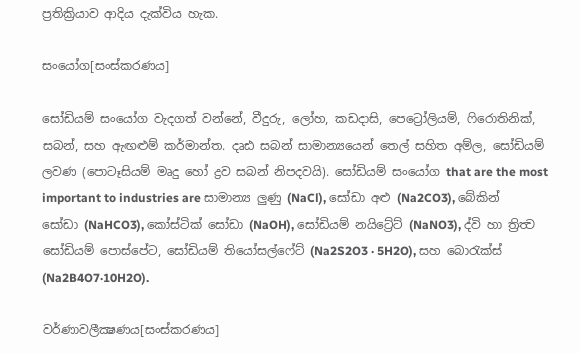ප්‍රතික්‍රියාව ආදිය දැක්විය හැක.

සංයෝග[සංස්කරණය]

සෝඩියම් සංයෝග වැදගත් වන්නේ, වීදුරු, ලෝහ, කඩදාසි, පෙට්‍රෝලියම්, ෆිරොතිනික්, සබන්, සහ ඇඟළුම් කර්මාන්ත. දෘඪ සබන් සාමාන්‍යයෙන් තෙල් සහිත අම්ල, සෝඩියම් ලවණ (පොටෑසියම් මෘදු හෝ ද්‍රව සබන් නිපදවයි). සෝඩියම් සංයෝග that are the most important to industries are සාමාන්‍ය ලුණු (NaCl), සෝඩා අළු (Na2CO3), බේකින් සෝඩා (NaHCO3), කෝස්ටික් සෝඩා (NaOH), සෝඩියම් නයිට්‍රේට් (NaNO3), ද්වි හා ත්‍රිත්‍ව සෝඩියම් පොස්පේට, සෝඩියම් තියෝසල්ෆේට් (Na2S2O3 · 5H2O), සහ බොරැක්ස් (Na2B4O7·10H2O).

වර්ණාවලීක්‍ෂණය[සංස්කරණය]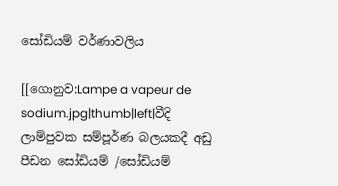සෝඩියම් වර්ණාවලිය

[[ගොනුව:Lampe a vapeur de sodium.jpg|thumb|left|වීදි ලාම්පුවක සම්පූර්ණ බලයකදී අඩු පීඩන සෝඩියම් /සෝඩියම්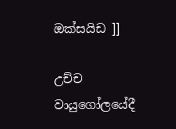ඔක්සයිඩ ]]

උච්ච වායුගෝලයේදී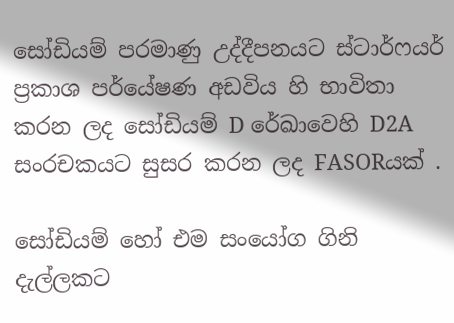සෝඩියම් පරමාණු උද්දීපනයට ස්ටාර්ෆයර් ප්‍රකාශ පර්යේෂණ අඩවිය හි භාවිතා කරන ලද සෝඩියම් D රේඛාවෙහි D2A සංරචකයට සුසර කරන ලද FASORයක් .

සෝඩියම් හෝ එම සංයෝග ගිනි දැල්ලකට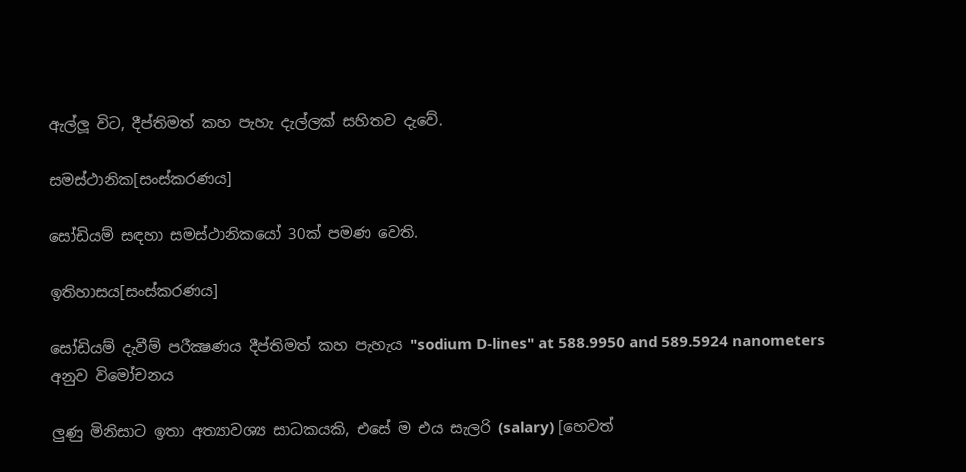ඇල්ලූ විට, දීප්තිමත් කහ පැහැ දැල්ලක් සහිතව දැවේ.

සමස්ථානික[සංස්කරණය]

සෝඩියම් සඳහා සමස්ථානිකයෝ 30ක් පමණ වෙති.

ඉතිහාසය[සංස්කරණය]

සෝඩියම් දැවීම් පරීක්‍ෂණය දීප්තිමත් කහ පැහැය "sodium D-lines" at 588.9950 and 589.5924 nanometers අනුව විමෝචනය

ලුණු මිනිසාට ඉතා අත්‍යාවශ්‍ය සාධකයකි, එසේ ම එය සැලරි (salary) [හෙවත්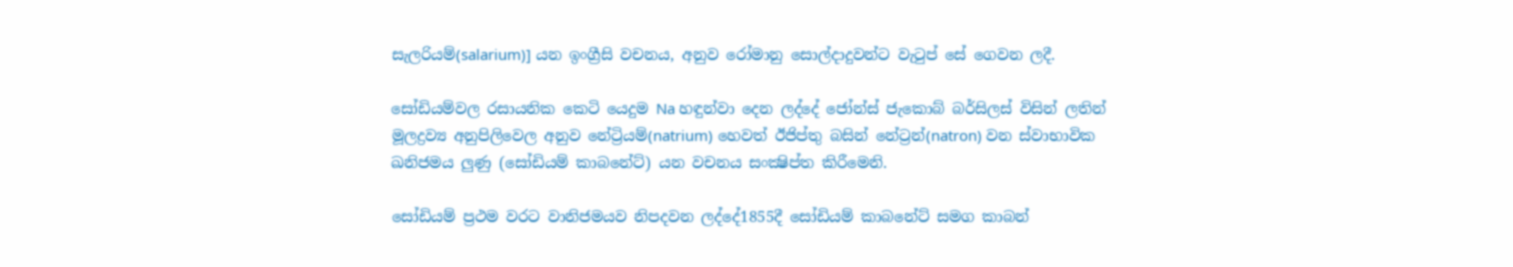සැලරියම්(salarium)] යන ඉංග්‍රීසි වචනය, අනුව රෝමානු සොල්දාදුවන්ට වැටුප් සේ ගෙවන ලදී.

සෝඩියම්වල රසායනික කෙටි යෙදුම Na හඳුන්වා දෙන ලද්දේ ජෝන්ස් ජැකොබ් බර්සිලස් විසින් ලතින් මූලද්‍රව්‍ය අනුපිලිවෙල අනුව නේට්‍රියම්(natrium) හෙවත් ඊජිප්තු බසින් නේට්‍රන්(natron) වන ස්‍වාභාවික ඛනිජමය ලුණු (සෝඩියම් කාබනේට්) යන වචනය සංක්‍ෂිප්ත කිරීමෙනි.

සෝඩියම් ප්‍රථම වරට වානිජමයව නිපදවන ලද්දේ1855දී සෝඩියම් කාබනේට් සමග කාබන්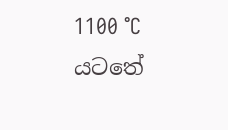1100 °C යටතේ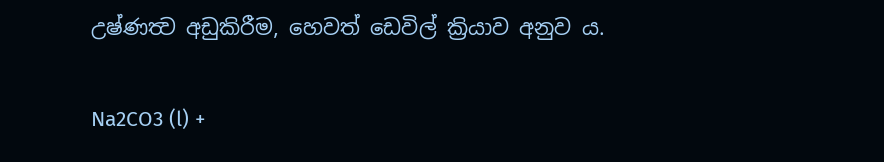උෂ්ණත්‍ව අඩුකිරීම, හෙවත් ඩෙවිල් ක්‍රියාව අනුව ය.

Na2CO3 (l) +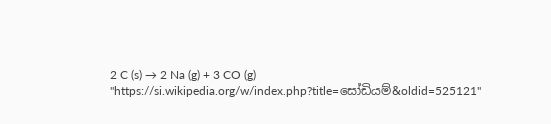2 C (s) → 2 Na (g) + 3 CO (g)
"https://si.wikipedia.org/w/index.php?title=සෝඩියම්&oldid=525121"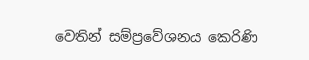වෙතින් සම්ප්‍රවේශනය කෙරිණි